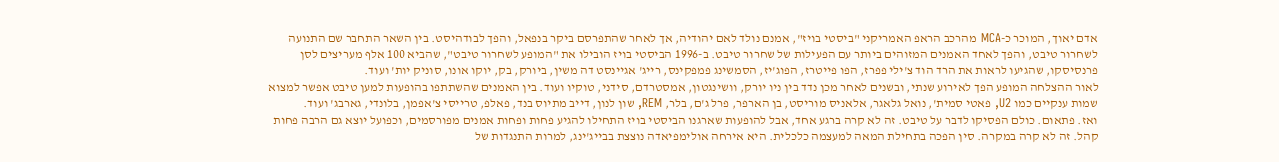אדם יאוך, המוכר כ-MCA מהרכב הראפ האמריקני "ביסטי בויז", אמנם נולד לאם יהודיה, אך לאחר שהתפרסם ביקר בנפאל, והפך לבודהיסט. בין השאר התחבר שם התנועה לשחרור טיבט, והפך לאחד האמנים המזוהים ביותר עם הפעילות של שחרור טיבט. ב-1996 הביסטי בויז הובילו את "המופע לשחרור טיבט", שהביא 100 אלף מעריצים לסן פרנסיסקו, שהגיעו לראות את הרד הוד צ'ילי פפרז, הפו פייטרז, הפוג'יז, הסמשינג פמפקינס, רייג' אגיינסט דה משין, ביורק, בק, יוקו אונו, סוניק יות' ועוד.
לאור ההצלחה המופע הפך לאירוע שנתי, ובשנים לאחר מכן נדד בין ניו יורק, וושינגטון, אמסטרדם, סידני, טוקיו ועוד. בין האמנים שהשתתפו בהופעות למען טיבט אפשר למצוא שמות ענקיים כמו U2, פאטי סמית', נואל גלאגר, אלאניס מוריסט, בן הארפר, פרל ג'ם, בלר, REM, שון לנון, דייב מתיוס בנד, פאלפ, טרייסי צ'אפמן, בלונדי, גארבג' ועוד.
ואז. פתאום. כולם הפסיקו לדבר על טיבט. זה לא קרה ברגע אחד, אבל להופעות שארגנו הביסטי בויז התחילו להגיע פחות ופחות אמנים מפורסמים, וכפועל יוצא גם הרבה פחות קהל. זה לא קרה במקרה. סין הפכה בתחילת המאה למעצמה כלכלית. היא אירחה אולימפיאדה נוצצת בבייג'ינג, למרות התנגדות של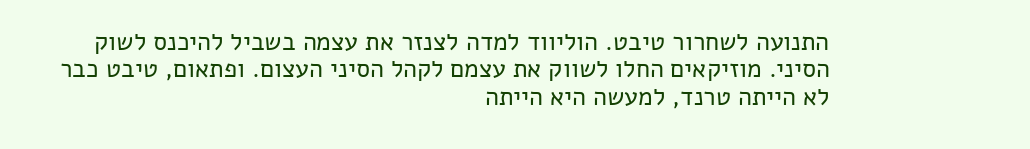התנועה לשחרור טיבט. הוליווד למדה לצנזר את עצמה בשביל להיכנס לשוק הסיני. מוזיקאים החלו לשווק את עצמם לקהל הסיני העצום. ופתאום, טיבט כבר לא הייתה טרנד, למעשה היא הייתה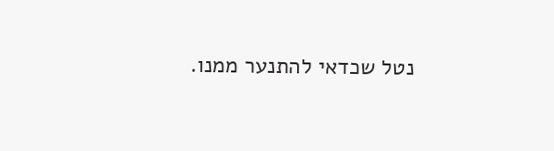נטל שכדאי להתנער ממנו.